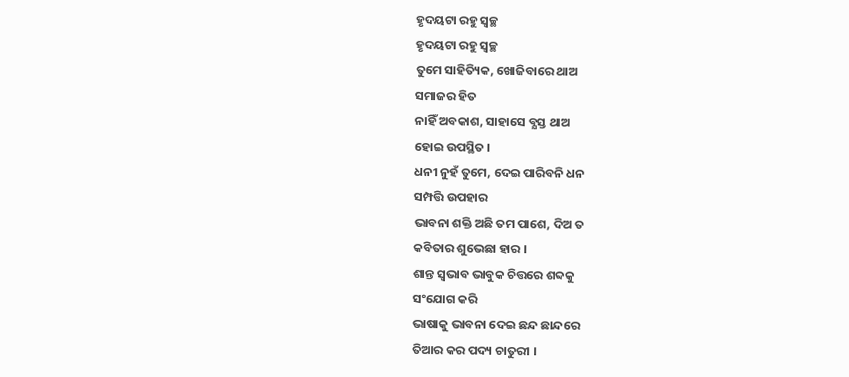ହୃଦୟଟା ରହୁ ସ୍ୱଚ୍ଛ
ହୃଦୟଟା ରହୁ ସ୍ୱଚ୍ଛ
ତୁମେ ସାହିତ୍ୟିକ, ଖୋଜିବାରେ ଥାଅ
ସମାଜର ହିତ
ନାହିଁ ଅବକାଶ, ସାହାସେ ବ୍ଯସ୍ତ ଥାଅ
ହୋଇ ଉପସ୍ଥିତ ।
ଧନୀ ନୁହଁ ତୁମେ, ଦେଇ ପାରିବନି ଧନ
ସମ୍ପତ୍ତି ଉପହାର
ଭାବନା ଶକ୍ତି ଅଛି ତମ ପାଶେ, ଦିଅ ତ
କବିତାର ଶୁଭେଛା ହାର ।
ଶାନ୍ତ ସ୍ୱଭାବ ଭାବୁକ ଚିତ୍ତରେ ଶବ୍ଦକୁ
ସଂଯୋଗ କରି
ଭାଷାକୁ ଭାବନା ଦେଇ ଛନ୍ଦ ଛାନ୍ଦରେ
ତିଆର କର ପଦ୍ୟ ଚାତୁରୀ ।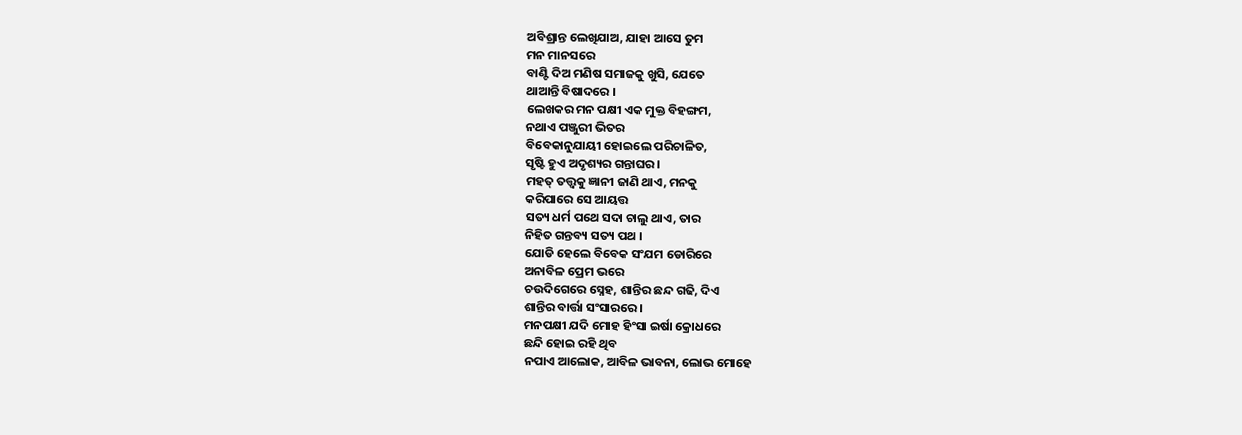ଅବିଶ୍ରାନ୍ତ ଲେଖିଯାଅ, ଯାହା ଆସେ ତୁମ
ମନ ମାନସରେ
ବାଣ୍ଟି ଦିଅ ମଣିଷ ସମାଜକୁ ଖୁସି, ଯେତେ
ଥାଆନ୍ତି ବିଷାଦରେ ।
ଲେଖକର ମନ ପକ୍ଷୀ ଏକ ମୁକ୍ତ ବିହଙ୍ଗମ,
ନଥାଏ ପଞ୍ଜୁରୀ ଭିତର
ବିବେକାନୁଯାୟୀ ହୋଇଲେ ପରିଚାଳିତ,
ସୃଷ୍ଟି ହୁଏ ଅଦୃଶ୍ୟର ଗନ୍ତାଘର ।
ମହତ୍ ତତ୍ତ୍ୱକୁ ଜ୍ଞାନୀ ଜାଣି ଥାଏ, ମନକୁ
କରିପାରେ ସେ ଆୟତ୍ତ
ସତ୍ୟ ଧର୍ମ ପଥେ ସଦା ଚାଲୁ ଥାଏ, ତାର
ନିହିତ ଗନ୍ତବ୍ୟ ସତ୍ୟ ପଥ ।
ଯୋଡି ହେଲେ ବିବେକ ସଂଯମ ଡୋରିରେ
ଅନାବିଳ ପ୍ରେମ ଭରେ
ଚଉଦିଗେରେ ସ୍ନେହ, ଶାନ୍ତିର ଛନ୍ଦ ଗଢି, ଦିଏ
ଶାନ୍ତିର ବାର୍ତ୍ତା ସଂସାରରେ ।
ମନପକ୍ଷୀ ଯଦି ମୋହ ହିଂସା ଇର୍ଷା କ୍ରୋଧରେ
ଛନ୍ଦି ହୋଇ ରହି ଥିବ
ନପାଏ ଆଲୋକ, ଆବିଳ ଭାବନା, ଲୋଭ ମୋହେ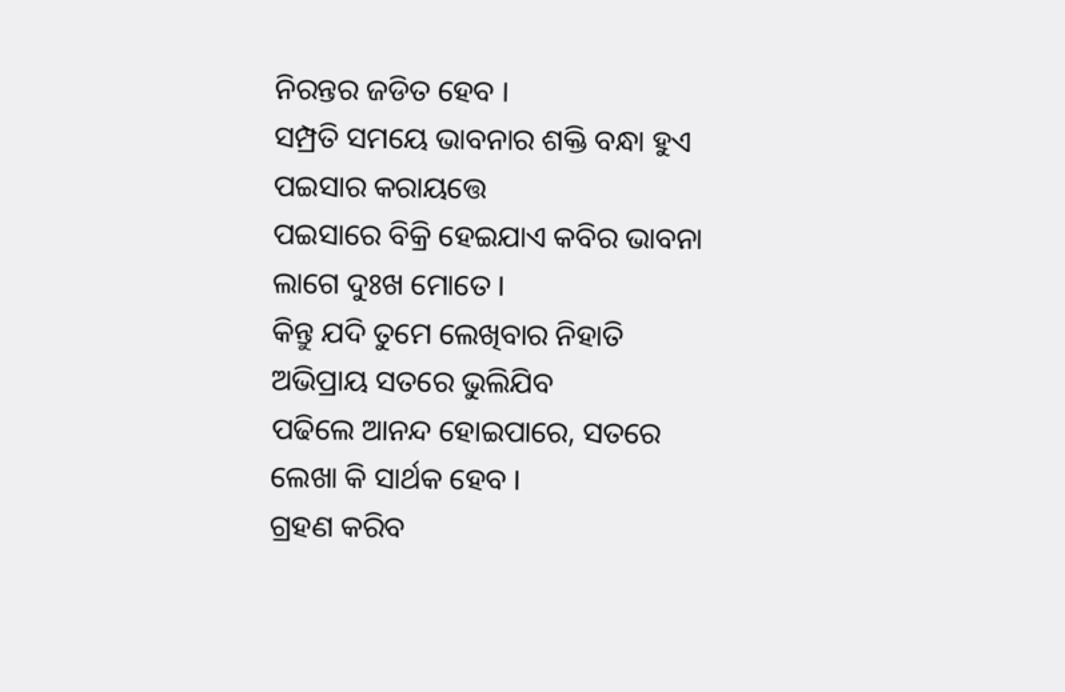ନିରନ୍ତର ଜଡିତ ହେବ ।
ସମ୍ପ୍ରତି ସମୟେ ଭାବନାର ଶକ୍ତି ବନ୍ଧା ହୁଏ
ପଇସାର କରାୟତ୍ତେ
ପଇସାରେ ବିକ୍ରି ହେଇଯାଏ କବିର ଭାବନା
ଲାଗେ ଦୁଃଖ ମୋତେ ।
କିନ୍ତୁ ଯଦି ତୁମେ ଲେଖିବାର ନିହାତି
ଅଭିପ୍ରାୟ ସତରେ ଭୁଲିଯିବ
ପଢିଲେ ଆନନ୍ଦ ହୋଇପାରେ, ସତରେ
ଲେଖା କି ସାର୍ଥକ ହେବ ।
ଗ୍ରହଣ କରିବ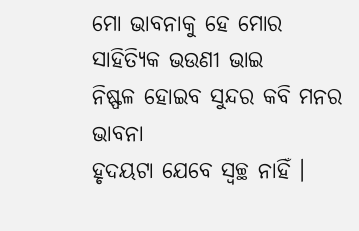ମୋ ଭାବନାକୁ ହେ ମୋର
ସାହିତ୍ୟିକ ଭଉଣୀ ଭାଇ
ନିଷ୍ଫଳ ହୋଇବ ସୁନ୍ଦର କବି ମନର ଭାବନା
ହୃଦୟଟା ଯେବେ ସ୍ୱଚ୍ଛ ନାହିଁ ।